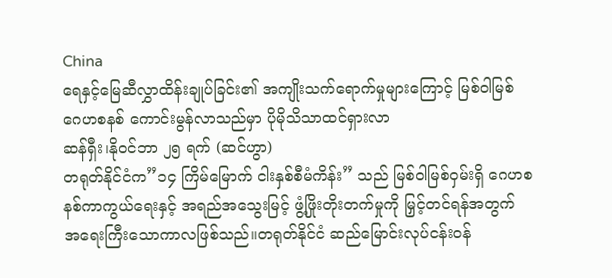China
ရေနှင့်မြေဆီလွှာထိန်းချုပ်ခြင်း၏ အကျိုးသက်ရောက်မှုများကြောင့် မြစ်ဝါမြစ် ဂေဟစနစ် ကောင်းမွန်လာသည်မှာ ပိုမိုသိသာထင်ရှားလာ
ဆန်ရှီး၊နိုဝင်ဘာ ၂၅ ရက် (ဆင်ဟွာ)
တရုတ်နိုင်ငံက”၁၄ ကြိမ်မြောက် ငါးနှစ်စီမံကိန်း” သည် မြစ်ဝါမြစ်ဝှမ်းရှိ ဂေဟစနစ်ကာကွယ်ရေးနှင့် အရည်အသွေးမြင့် ဖွံ့ဖြိုးတိုးတက်မှုကို မြှင့်တင်ရန်အတွက် အရေးကြီးသောကာလဖြစ်သည်။တရုတ်နိုင်ငံ ဆည်မြောင်းလုပ်ငန်းဝန်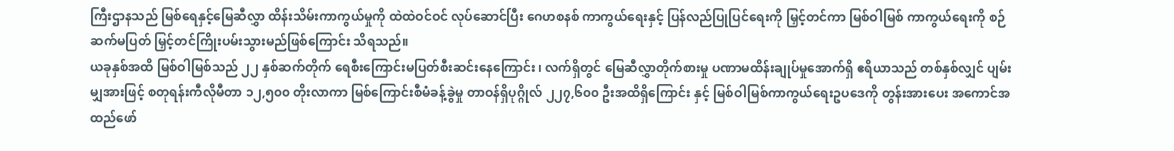ကြီးဌာနသည် မြစ်ရေနှင့်မြေဆီလွှာ ထိန်းသိမ်းကာကွယ်မှုကို ထဲထဲဝင်ဝင် လုပ်ဆောင်ပြီး ဂေဟစနစ် ကာကွယ်ရေးနှင့် ပြန်လည်ပြုပြင်ရေးကို မြှင့်တင်ကာ မြစ်ဝါမြစ် ကာကွယ်ရေးကို စဉ်ဆက်မပြတ် မြှင့်တင်ကြိုးပမ်းသွားမည်ဖြစ်ကြောင်း သိရသည်။
ယခုနှစ်အထိ မြစ်ဝါမြစ်သည် ၂၂ နှစ်ဆက်တိုက် ရေစီးကြောင်းမပြတ်စီးဆင်းနေကြောင်း ၊ လက်ရှိတွင် မြေဆီလွှာတိုက်စားမှု ပဏာမထိန်းချုပ်မှုအောက်ရှိ ဧရိယာသည် တစ်နှစ်လျှင် ပျမ်းမျှအားဖြင့် စတုရန်းကီလိုမီတာ ၁၂,၅၀၀ တိုးလာကာ မြစ်ကြောင်းစီမံခန့်ခွဲမှု တာဝန်ရှိပုဂ္ဂိုလ် ၂၂၇,၆၀၀ ဦးအထိရှိကြောင်း နှင့် မြစ်ဝါမြစ်ကာကွယ်ရေးဥပဒေကို တွန်းအားပေး အကောင်အထည်ဖော်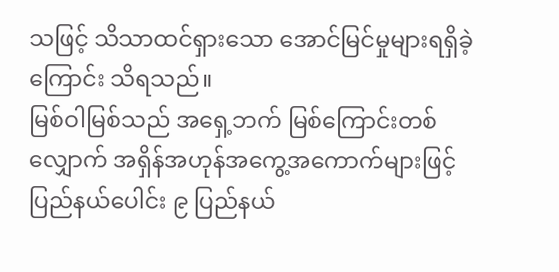သဖြင့် သိသာထင်ရှားသော အောင်မြင်မှုများရရှိခဲ့ကြောင်း သိရသည်။
မြစ်ဝါမြစ်သည် အရှေ့ဘက် မြစ်ကြောင်းတစ်လျှောက် အရှိန်အဟုန်အကွေ့အကောက်များဖြင့် ပြည်နယ်ပေါင်း ၉ ပြည်နယ်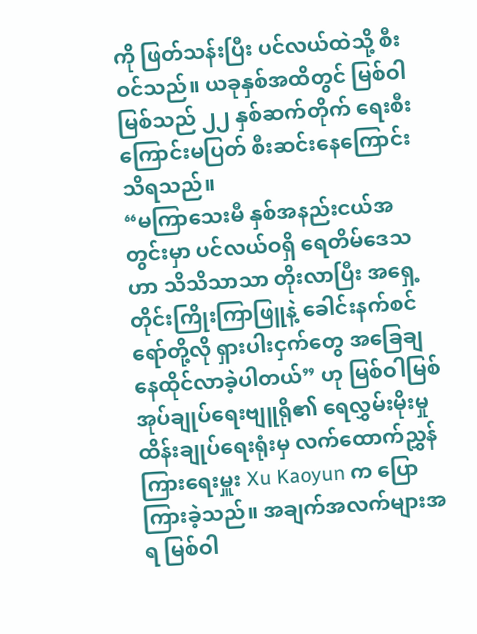ကို ဖြတ်သန်းပြီး ပင်လယ်ထဲသို့ စီးဝင်သည်။ ယခုနှစ်အထိတွင် မြစ်ဝါမြစ်သည် ၂၂ နှစ်ဆက်တိုက် ရေးစီးကြောင်းမပြတ် စီးဆင်းနေကြောင်းသိရသည်။
“မကြာသေးမီ နှစ်အနည်းငယ်အတွင်းမှာ ပင်လယ်ဝရှိ ရေတိမ်ဒေသဟာ သိသိသာသာ တိုးလာပြီး အရှေ့တိုင်းကြိုးကြာဖြူနဲ့ ခေါင်းနက်စင်ရော်တို့လို ရှားပါးငှက်တွေ အခြေချနေထိုင်လာခဲ့ပါတယ်” ဟု မြစ်ဝါမြစ် အုပ်ချုပ်ရေးဗျူရို၏ ရေလွှမ်းမိုးမှု ထိန်းချုပ်ရေးရုံးမှ လက်ထောက်ညွှန်ကြားရေးမှူး Xu Kaoyun က ပြောကြားခဲ့သည်။ အချက်အလက်များအရ မြစ်ဝါ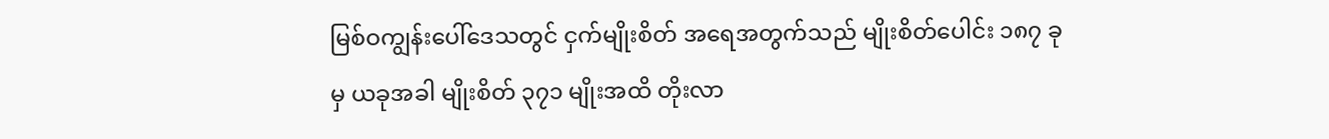မြစ်ဝကျွန်းပေါ်ဒေသတွင် ငှက်မျိုးစိတ် အရေအတွက်သည် မျိုးစိတ်ပေါင်း ၁၈၇ ခုမှ ယခုအခါ မျိုးစိတ် ၃၇၁ မျိုးအထိ တိုးလာ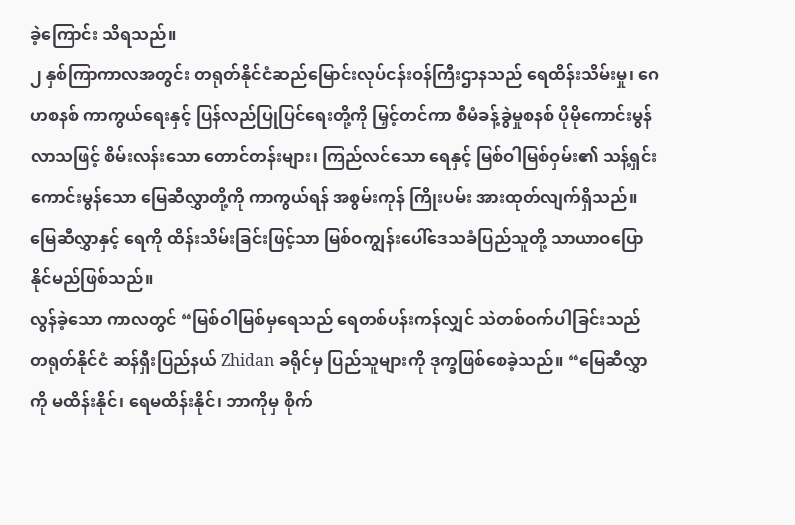ခဲ့ကြောင်း သိရသည်။
၂ နှစ်ကြာကာလအတွင်း တရုတ်နိုင်ငံဆည်မြောင်းလုပ်ငန်းဝန်ကြီးဌာနသည် ရေထိန်းသိမ်းမှု၊ ဂေဟစနစ် ကာကွယ်ရေးနှင့် ပြန်လည်ပြုပြင်ရေးတို့ကို မြှင့်တင်ကာ စီမံခန့်ခွဲမှုစနစ် ပိုမိုကောင်းမွန်လာသဖြင့် စိမ်းလန်းသော တောင်တန်းများ၊ ကြည်လင်သော ရေနှင့် မြစ်ဝါမြစ်ဝှမ်း၏ သန့်ရှင်းကောင်းမွန်သော မြေဆီလွှာတို့ကို ကာကွယ်ရန် အစွမ်းကုန် ကြိုးပမ်း အားထုတ်လျက်ရှိသည်။
မြေဆီလွှာနှင့် ရေကို ထိန်းသိမ်းခြင်းဖြင့်သာ မြစ်ဝကျွန်းပေါ်ဒေသခံပြည်သူတို့ သာယာဝပြောနိုင်မည်ဖြစ်သည်။
လွန်ခဲ့သော ကာလတွင် “မြစ်ဝါမြစ်မှရေသည် ရေတစ်ပန်းကန်လျှင် သဲတစ်ဝက်ပါခြင်းသည် တရုတ်နိုင်ငံ ဆန်ရှီးပြည်နယ် Zhidan ခရိုင်မှ ပြည်သူများကို ဒုက္ခဖြစ်စေခဲ့သည်။ “မြေဆီလွှာကို မထိန်းနိုင်၊ ရေမထိန်းနိုင်၊ ဘာကိုမှ စိုက်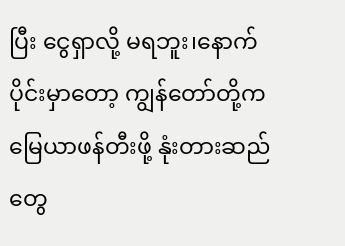ပြီး ငွေရှာလို့ မရဘူး၊နောက်ပိုင်းမှာတော့ ကျွန်တော်တို့က မြေယာဖန်တီးဖို့ နုံးတားဆည်တွေ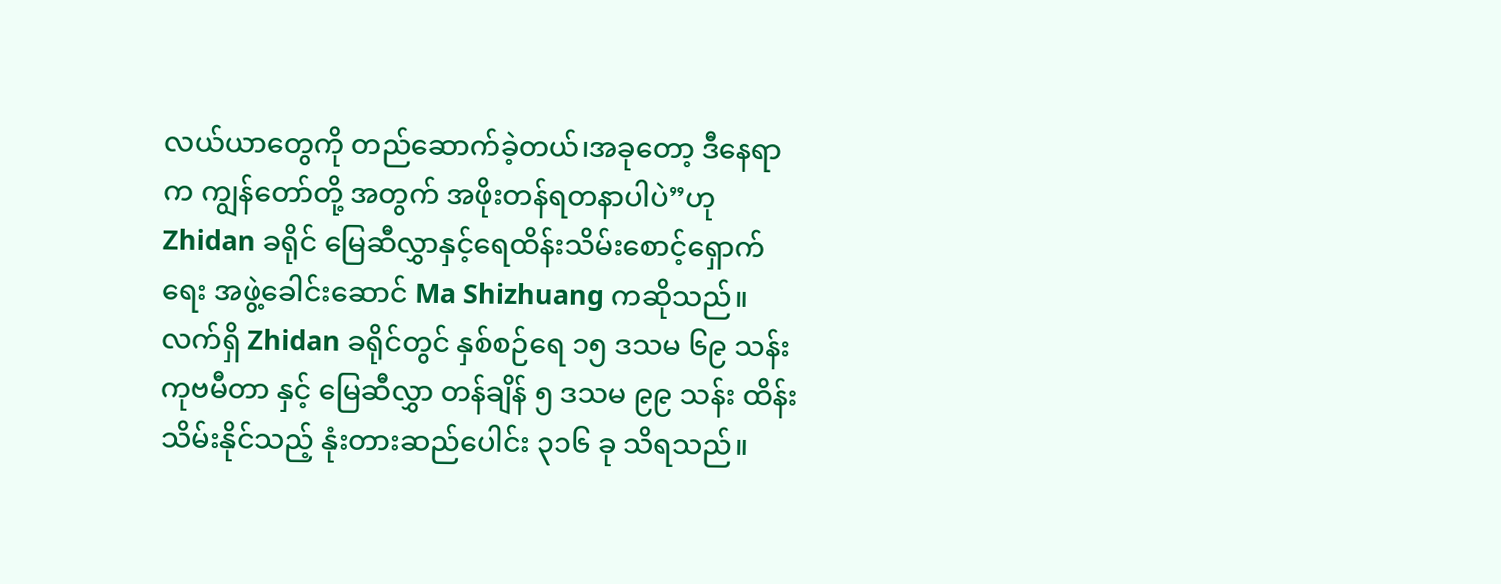လယ်ယာတွေကို တည်ဆောက်ခဲ့တယ်၊အခုတော့ ဒီနေရာက ကျွန်တော်တို့ အတွက် အဖိုးတန်ရတနာပါပဲ”ဟု Zhidan ခရိုင် မြေဆီလွှာနှင့်ရေထိန်းသိမ်းစောင့်ရှောက်ရေး အဖွဲ့ခေါင်းဆောင် Ma Shizhuang ကဆိုသည်။လက်ရှိ Zhidan ခရိုင်တွင် နှစ်စဉ်ရေ ၁၅ ဒသမ ၆၉ သန်းကုဗမီတာ နှင့် မြေဆီလွှာ တန်ချိန် ၅ ဒသမ ၉၉ သန်း ထိန်းသိမ်းနိုင်သည့် နုံးတားဆည်ပေါင်း ၃၁၆ ခု သိရသည်။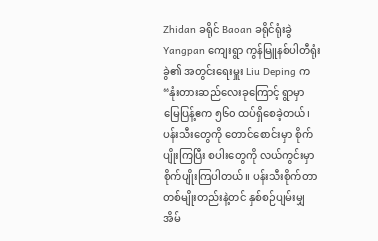Zhidan ခရိုင် Baoan ခရိုင်ရုံးခွဲ Yangpan ကျေးရွာ ကွန်မြူနစ်ပါတီရုံးခွဲ၏ အတွင်းရေးမှူး Liu Deping က “နုံးတားဆည်လေးခုကြောင့် ရွာမှာ မြေပြန့်ဧက ၅၆၀ ထပ်ရှိစေခဲ့တယ်၊ ပန်းသီးတွေကို တောင်စောင်းမှာ စိုက်ပျိုးကြပြီး စပါးတွေကို လယ်ကွင်းမှာစိုက်ပျိုးကြပါတယ်။ ပန်းသီးစိုက်တာ တစ်မျိုးတည်းနဲ့တင် နှစ်စဉ်ပျမ်းမျှအိမ်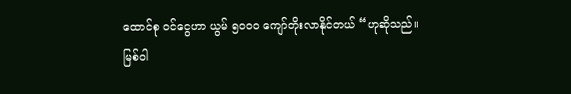ထောင်စု ဝင်ငွေဟာ ယွမ် ၅၀၀၀ ကျော်တိုးလာနိုင်တယ် “ဟုဆိုသည်။
မြစ်ဝါ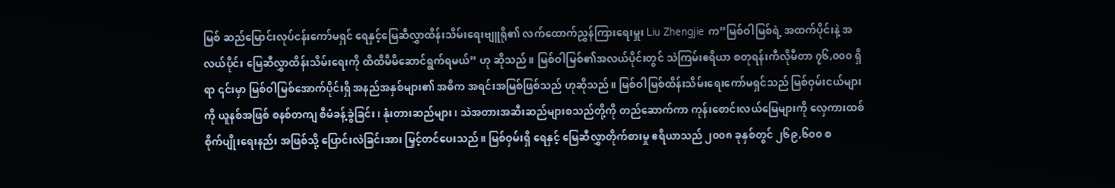မြစ် ဆည်မြောင်းလုပ်ငန်းကော်မရှင် ရေနှင့်မြေဆီလွှာထိန်းသိမ်းရေးဗျူရို၏ လက်ထောက်ညွှန်ကြားရေးမှူး Liu Zhengjie က”မြစ်ဝါမြစ်ရဲ့ အထက်ပိုင်းနဲ့ အလယ်ပိုင်း မြေဆီလွှာထိန်းသိမ်းရေးကို ထိထိမိမိဆောင်ရွက်ရမယ်” ဟု ဆိုသည်။ မြစ်ဝါမြစ်၏အလယ်ပိုင်းတွင် သဲကြမ်းဧရိယာ စတုရန်းကီလိုမီတာ ၇၆,၀၀၀ ရှိရာ ၎င်းမှာ မြစ်ဝါမြစ်အောက်ပိုင်းရှိ အနည်အနှစ်များ၏ အဓိက အရင်းအမြစ်ဖြစ်သည် ဟုဆိုသည်။ မြစ်ဝါမြစ်ထိန်းသိမ်းရေးကော်မရှင်သည် မြစ်ဝှမ်းငယ်များကို ယူနစ်အဖြစ် စနစ်တကျ စီမံခန့်ခွဲခြင်း၊ နုံးတားဆည်များ၊ သဲအတားအဆီးဆည်များစသည်တို့ကို တည်ဆောက်ကာ ကုန်းစောင်းလယ်မြေများကို လှေကားထစ် စိုက်ပျိုးရေးနည်း အဖြစ်သို့ ပြောင်းလဲခြင်းအား မြှင့်တင်ပေးသည်။ မြစ်ဝှမ်းရှိ ရေနှင့် မြေဆီလွှာတိုက်စားမှု ဧရိယာသည် ၂၀၀၈ ခုနှစ်တွင် ၂၆၉,၆၀၀ စ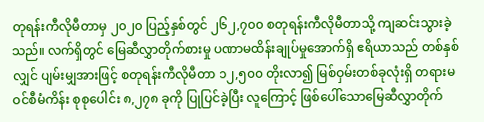တုရန်းကီလိုမီတာမှ ၂၀၂၀ ပြည့်နှစ်တွင် ၂၆၂,၇၀၀ စတုရန်းကီလိုမီတာသို့ ကျဆင်းသွားခဲ့သည်။ လက်ရှိတွင် မြေဆီလွှာတိုက်စားမှု ပဏာမထိန်းချုပ်မှုအောက်ရှိ ဧရိယာသည် တစ်နှစ်လျှင် ပျမ်းမျှအားဖြင့် စတုရန်းကီလိုမီတာ ၁၂,၅၀၀ တိုးလာ၍ မြစ်ဝှမ်းတစ်ခုလုံးရှိ တရားမဝင်စီမံကိန်း စုစုပေါင်း ၈,၂၇၈ ခုကို ပြုပြင်ခဲ့ပြီး လူကြောင့် ဖြစ်ပေါ်သောမြေဆီလွှာတိုက်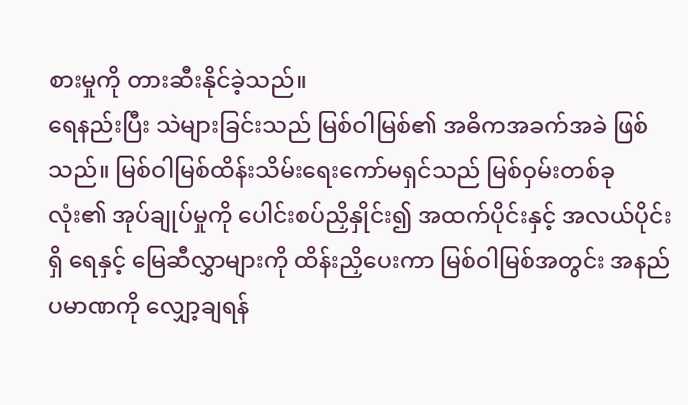စားမှုကို တားဆီးနိုင်ခဲ့သည်။
ရေနည်းပြီး သဲများခြင်းသည် မြစ်ဝါမြစ်၏ အဓိကအခက်အခဲ ဖြစ်သည်။ မြစ်ဝါမြစ်ထိန်းသိမ်းရေးကော်မရှင်သည် မြစ်ဝှမ်းတစ်ခုလုံး၏ အုပ်ချုပ်မှုကို ပေါင်းစပ်ညှိနှိုင်း၍ အထက်ပိုင်းနှင့် အလယ်ပိုင်းရှိ ရေနှင့် မြေဆီလွှာများကို ထိန်းညှိပေးကာ မြစ်ဝါမြစ်အတွင်း အနည်ပမာဏကို လျှော့ချရန်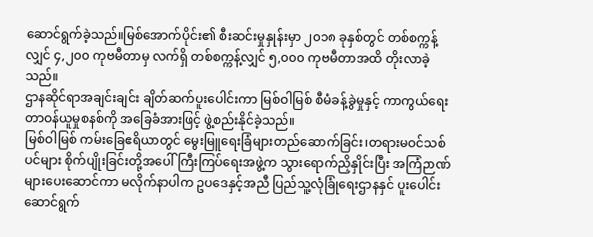ဆောင်ရွက်ခဲ့သည်။မြစ်အောက်ပိုင်း၏ စီးဆင်းမှုနှုန်းမှာ ၂၀၁၈ ခုနှစ်တွင် တစ်စက္ကန့်လျှင် ၄,၂၀၀ ကုဗမီတာမှ လက်ရှိ တစ်စက္ကန့်လျှင် ၅,၀၀၀ ကုဗမီတာအထိ တိုးလာခဲ့သည်။
ဌာနဆိုင်ရာအချင်းချင်း ချိတ်ဆက်ပူးပေါင်းကာ မြစ်ဝါမြစ် စီမံခန့်ခွဲမှုနှင့် ကာကွယ်ရေးတာဝန်ယူမှုစနစ်ကို အခြေခံအားဖြင့် ဖွဲ့စည်းနိုင်ခဲ့သည်။
မြစ်ဝါမြစ် ကမ်းခြေဧရိယာတွင် မွေးမြူရေးခြံများတည်ဆောက်ခြင်း၊တရားမဝင်သစ်ပင်များ စိုက်ပျိုးခြင်းတို့အပေါ် ကြီးကြပ်ရေးအဖွဲ့က သွားရောက်ညှိနှိုင်းပြီး အကြံဉာဏ်များပေးဆောင်ကာ မလိုက်နာပါက ဥပဒေနှင့်အညီ ပြည်သူ့လုံခြုံရေးဌာနနှင် ပူးပေါင်းဆောင်ရွက်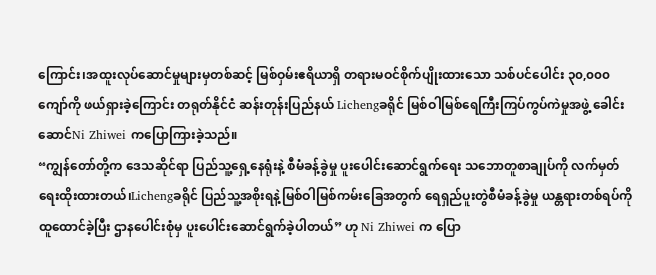ကြောင်း၊အထူးလုပ်ဆောင်မှုများမှတစ်ဆင့် မြစ်ဝှမ်းဧရိယာရှိ တရားမဝင်စိုက်ပျိုးထားသော သစ်ပင်ပေါင်း ၃၀,၀၀၀ ကျော်ကို ဖယ်ရှားခဲ့ကြောင်း တရုတ်နိုင်ငံ ဆန်းတုန်းပြည်နယ် Lichengခရိုင် မြစ်ဝါမြစ်ရေကြီးကြပ်ကွပ်ကဲမှုအဖွဲ့ ခေါင်းဆောင်Ni Zhiwei ကပြောကြားခဲ့သည်။
“ကျွန်တော်တို့က ဒေသဆိုင်ရာ ပြည်သူ့ရှေ့နေရုံးနဲ့ စီမံခန့်ခွဲမှု ပူးပေါင်းဆောင်ရွက်ရေး သဘောတူစာချုပ်ကို လက်မှတ်ရေးထိုးထားတယ်၊Lichengခရိုင် ပြည်သူ့အစိုးရနဲ့မြစ်ဝါမြစ်ကမ်းခြေအတွက် ရေရှည်ပူးတွဲစီမံခန့်ခွဲမှု ယန္တရားတစ်ရပ်ကို ထူထောင်ခဲ့ပြီး ဌာနပေါင်းစုံမှ ပူးပေါင်းဆောင်ရွက်ခဲ့ပါတယ်” ဟု Ni Zhiwei က ပြော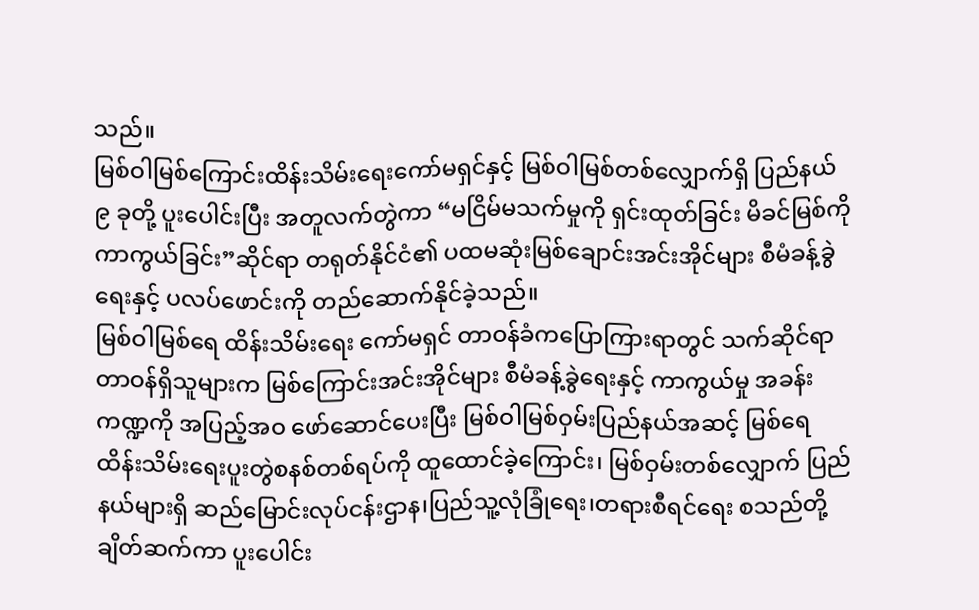သည်။
မြစ်ဝါမြစ်ကြောင်းထိန်းသိမ်းရေးကော်မရှင်နှင့် မြစ်ဝါမြစ်တစ်လျှောက်ရှိ ပြည်နယ် ၉ ခုတို့ ပူးပေါင်းပြီး အတူလက်တွဲကာ “မငြိမ်မသက်မှုကို ရှင်းထုတ်ခြင်း မိခင်မြစ်ကိုကာကွယ်ခြင်း”ဆိုင်ရာ တရုတ်နိုင်ငံ၏ ပထမဆုံးမြစ်ချောင်းအင်းအိုင်များ စီမံခန့်ခွဲရေးနှင့် ပလပ်ဖောင်းကို တည်ဆောက်နိုင်ခဲ့သည်။
မြစ်ဝါမြစ်ရေ ထိန်းသိမ်းရေး ကော်မရှင် တာဝန်ခံကပြောကြားရာတွင် သက်ဆိုင်ရာ တာဝန်ရှိသူများက မြစ်ကြောင်းအင်းအိုင်များ စီမံခန့်ခွဲရေးနှင့် ကာကွယ်မှု အခန်းကဏ္ဍကို အပြည့်အဝ ဖော်ဆောင်ပေးပြီး မြစ်ဝါမြစ်ဝှမ်းပြည်နယ်အဆင့် မြစ်ရေ ထိန်းသိမ်းရေးပူးတွဲစနစ်တစ်ရပ်ကို ထူထောင်ခဲ့ကြောင်း၊ မြစ်ဝှမ်းတစ်လျှောက် ပြည်နယ်များရှိ ဆည်မြောင်းလုပ်ငန်းဌာန၊ပြည်သူ့လုံခြုံရေး၊တရားစီရင်ရေး စသည်တို့ ချိတ်ဆက်ကာ ပူးပေါင်း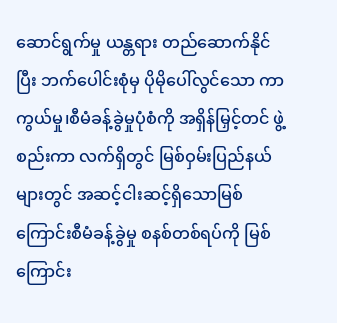ဆောင်ရွက်မှု ယန္တရား တည်ဆောက်နိုင်ပြီး ဘက်ပေါင်းစုံမှ ပိုမိုပေါ်လွင်သော ကာကွယ်မှု၊စီမံခန့်ခွဲမှုပုံစံကို အရှိန်မြှင့်တင် ဖွဲ့စည်းကာ လက်ရှိတွင် မြစ်ဝှမ်းပြည်နယ်များတွင် အဆင့်ငါးဆင့်ရှိသောမြစ်ကြောင်းစီမံခန့်ခွဲမှု စနစ်တစ်ရပ်ကို မြစ်ကြောင်း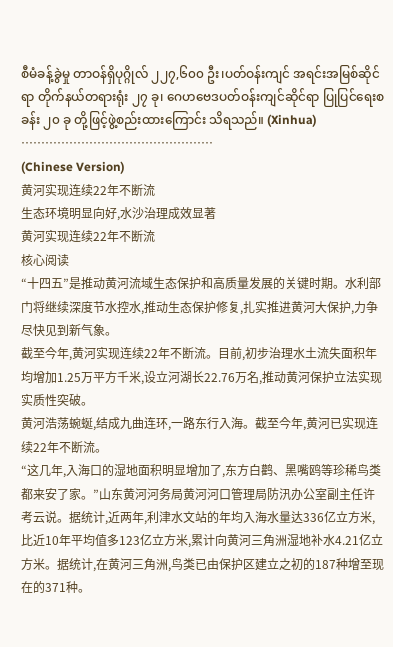စီမံခန့်ခွဲမှု တာဝန်ရှိပုဂ္ဂိုလ် ၂၂၇,၆၀၀ ဦး၊ပတ်ဝန်းကျင် အရင်းအမြစ်ဆိုင်ရာ တိုက်နယ်တရားရုံး ၂၇ ခု၊ ဂေဟဗေဒပတ်ဝန်းကျင်ဆိုင်ရာ ပြုပြင်ရေးစခန်း ၂၀ ခု တို့ဖြင့်ဖွဲ့စည်းထားကြောင်း သိရသည်။ (Xinhua)
…………………………………………
(Chinese Version)
黄河实现连续22年不断流
生态环境明显向好,水沙治理成效显著
黄河实现连续22年不断流
核心阅读
“十四五”是推动黄河流域生态保护和高质量发展的关键时期。水利部门将继续深度节水控水,推动生态保护修复,扎实推进黄河大保护,力争尽快见到新气象。
截至今年,黄河实现连续22年不断流。目前,初步治理水土流失面积年均增加1.25万平方千米,设立河湖长22.76万名,推动黄河保护立法实现实质性突破。
黄河浩荡蜿蜒,结成九曲连环,一路东行入海。截至今年,黄河已实现连续22年不断流。
“这几年,入海口的湿地面积明显增加了,东方白鹳、黑嘴鸥等珍稀鸟类都来安了家。”山东黄河河务局黄河河口管理局防汛办公室副主任许考云说。据统计,近两年,利津水文站的年均入海水量达336亿立方米,比近10年平均值多123亿立方米,累计向黄河三角洲湿地补水4.21亿立方米。据统计,在黄河三角洲,鸟类已由保护区建立之初的187种增至现在的371种。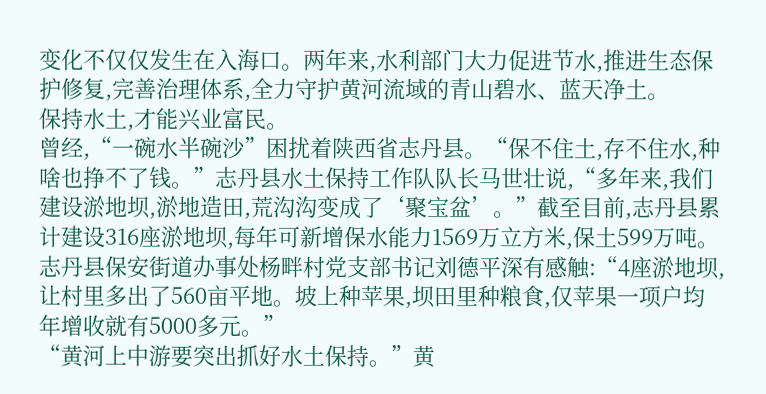变化不仅仅发生在入海口。两年来,水利部门大力促进节水,推进生态保护修复,完善治理体系,全力守护黄河流域的青山碧水、蓝天净土。
保持水土,才能兴业富民。
曾经,“一碗水半碗沙”困扰着陕西省志丹县。“保不住土,存不住水,种啥也挣不了钱。”志丹县水土保持工作队队长马世壮说,“多年来,我们建设淤地坝,淤地造田,荒沟沟变成了‘聚宝盆’。”截至目前,志丹县累计建设316座淤地坝,每年可新增保水能力1569万立方米,保土599万吨。
志丹县保安街道办事处杨畔村党支部书记刘德平深有感触:“4座淤地坝,让村里多出了560亩平地。坡上种苹果,坝田里种粮食,仅苹果一项户均年增收就有5000多元。”
“黄河上中游要突出抓好水土保持。”黄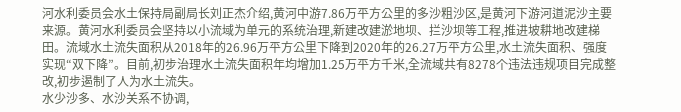河水利委员会水土保持局副局长刘正杰介绍,黄河中游7.86万平方公里的多沙粗沙区,是黄河下游河道泥沙主要来源。黄河水利委员会坚持以小流域为单元的系统治理,新建改建淤地坝、拦沙坝等工程,推进坡耕地改建梯田。流域水土流失面积从2018年的26.96万平方公里下降到2020年的26.27万平方公里,水土流失面积、强度实现“双下降”。目前,初步治理水土流失面积年均增加1.25万平方千米,全流域共有8278个违法违规项目完成整改,初步遏制了人为水土流失。
水少沙多、水沙关系不协调,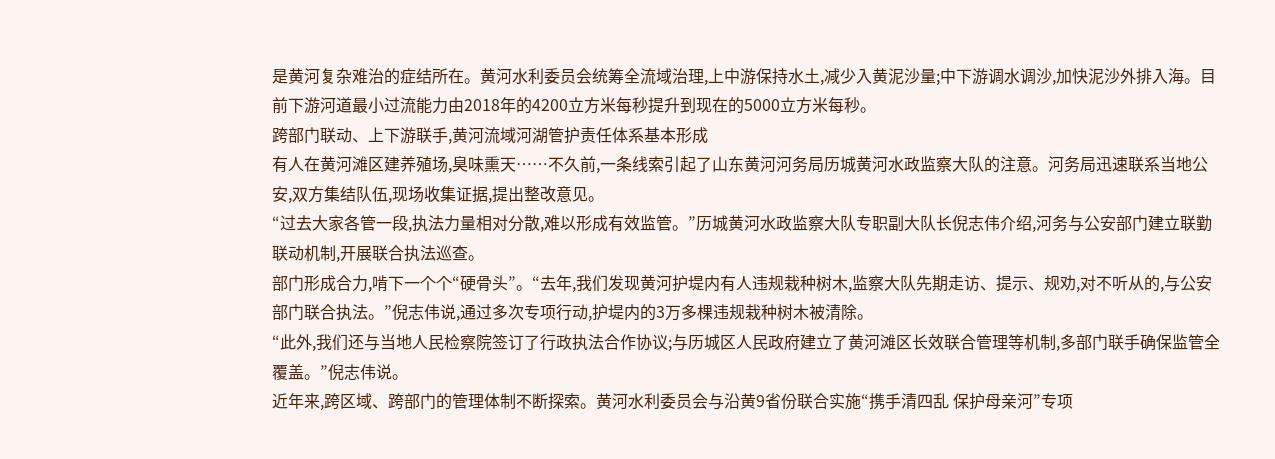是黄河复杂难治的症结所在。黄河水利委员会统筹全流域治理,上中游保持水土,减少入黄泥沙量;中下游调水调沙,加快泥沙外排入海。目前下游河道最小过流能力由2018年的4200立方米每秒提升到现在的5000立方米每秒。
跨部门联动、上下游联手,黄河流域河湖管护责任体系基本形成
有人在黄河滩区建养殖场,臭味熏天……不久前,一条线索引起了山东黄河河务局历城黄河水政监察大队的注意。河务局迅速联系当地公安,双方集结队伍,现场收集证据,提出整改意见。
“过去大家各管一段,执法力量相对分散,难以形成有效监管。”历城黄河水政监察大队专职副大队长倪志伟介绍,河务与公安部门建立联勤联动机制,开展联合执法巡查。
部门形成合力,啃下一个个“硬骨头”。“去年,我们发现黄河护堤内有人违规栽种树木,监察大队先期走访、提示、规劝,对不听从的,与公安部门联合执法。”倪志伟说,通过多次专项行动,护堤内的3万多棵违规栽种树木被清除。
“此外,我们还与当地人民检察院签订了行政执法合作协议;与历城区人民政府建立了黄河滩区长效联合管理等机制,多部门联手确保监管全覆盖。”倪志伟说。
近年来,跨区域、跨部门的管理体制不断探索。黄河水利委员会与沿黄9省份联合实施“携手清四乱 保护母亲河”专项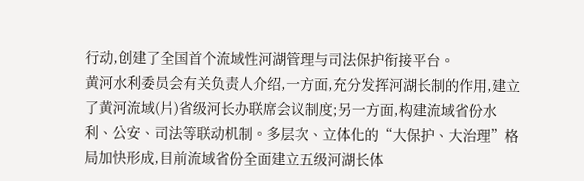行动,创建了全国首个流域性河湖管理与司法保护衔接平台。
黄河水利委员会有关负责人介绍,一方面,充分发挥河湖长制的作用,建立了黄河流域(片)省级河长办联席会议制度;另一方面,构建流域省份水利、公安、司法等联动机制。多层次、立体化的“大保护、大治理”格局加快形成,目前流域省份全面建立五级河湖长体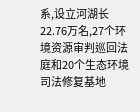系,设立河湖长22.76万名,27个环境资源审判巡回法庭和20个生态环境司法修复基地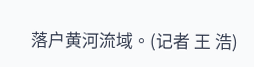落户黄河流域。(记者 王 浩)